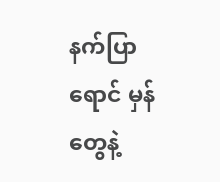နက်ပြာရောင် မှန်တွေနဲ့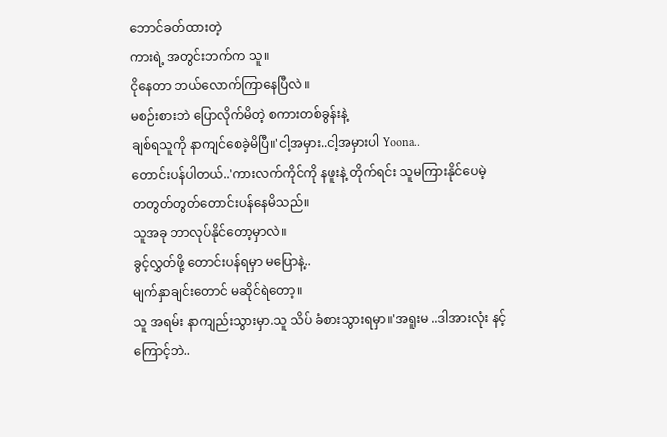ဘောင်ခတ်ထားတဲ့
ကားရဲ့ အတွင်းဘက်က သူ။
ငိုနေတာ ဘယ်လောက်ကြာနေပြီလဲ ။
မစဉ်းစားဘဲ ပြောလိုက်မိတဲ့ စကားတစ်ခွန်းနဲ့
ချစ်ရသူကို နာကျင်စေခဲ့မိပြီ။'ငါ့အမှား..ငါ့အမှားပါ Yoona..
တောင်းပန်ပါတယ်..'ကားလက်ကိုင်ကို နဖူးနဲ့ တိုက်ရင်း သူမကြားနိုင်ပေမဲ့
တတွတ်တွတ်တောင်းပန်နေမိသည်။
သူအခု ဘာလုပ်နိုင်တော့မှာလဲ။
ခွင့်လွှတ်ဖို့ တောင်းပန်ရမှာ မပြောနဲ့..
မျက်နှာချင်းတောင် မဆိုင်ရဲတော့။
သူ အရမ်း နာကျည်းသွားမှာ.သူ သိပ် ခံစားသွားရမှာ။'အရူးမ ..ဒါအားလုံး နင့်ကြောင့်ဘဲ..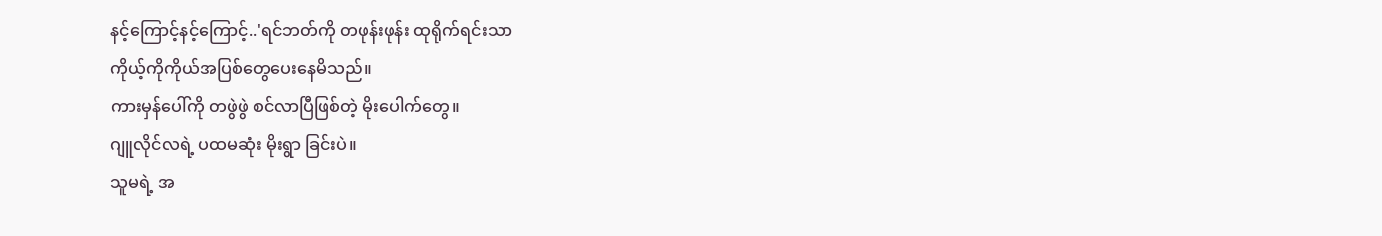နင့်ကြောင့်နင့်ကြောင့်..'ရင်ဘတ်ကို တဖုန်းဖုန်း ထုရိုက်ရင်းသာ
ကိုယ့်ကိုကိုယ်အပြစ်တွေပေးနေမိသည်။
ကားမှန်ပေါ်ကို တဖွဲဖွဲ စင်လာပြီဖြစ်တဲ့ မိုးပေါက်တွေ။
ဂျူလိုင်လရဲ့ ပထမဆုံး မိုးရွာ ခြင်းပဲ။
သူမရဲ့ အ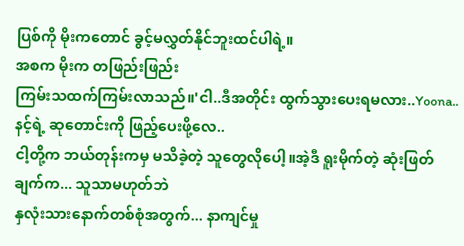ပြစ်ကို မိုးကတောင် ခွင့်မလွှတ်နိုင်ဘူးထင်ပါရဲ့။
အစက မိုးက တဖြည်းဖြည်း
ကြမ်းသထက်ကြမ်းလာသည်။'ငါ..ဒီအတိုင်း ထွက်သွားပေးရမလား..Yoona..
နင့်ရဲ့ ဆုတောင်းကို ဖြည့်ပေးဖို့လေ..
ငါ့တို့က ဘယ်တုန်းကမှ မသိခဲ့တဲ့ သူတွေလိုပေါ့။အဲ့ဒီ ရူးမိုက်တဲ့ ဆုံးဖြတ်ချက်က... သူသာမဟုတ်ဘဲ
နှလုံးသားနောက်တစ်စုံအတွက်... နာကျင်မှု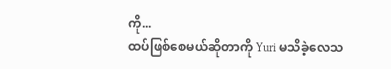ကို...
ထပ်ဖြစ်စေမယ်ဆိုတာကို Yuri မသိခဲ့လေသ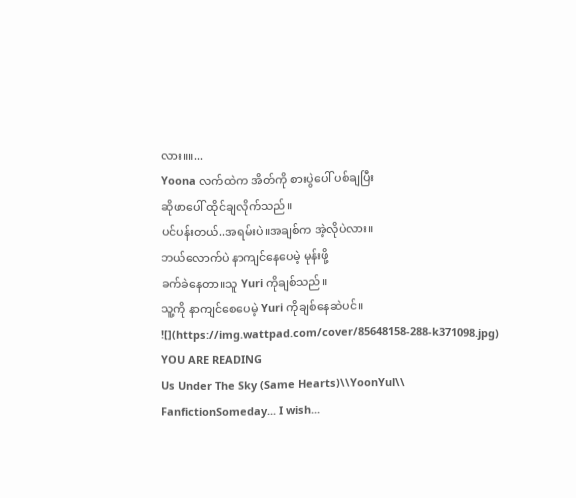လား။။...
Yoona လက်ထဲက အိတ်ကို စားပွဲပေါ် ပစ်ချပြီး
ဆိုဖာပေါ် ထိုင်ချလိုက်သည်။
ပင်ပန်းတယ်..အရမ်းပဲ။အချစ်က အဲ့လိုပဲလား။
ဘယ်လောက်ပဲ နာကျင်နေပေမဲ့ မုန်းဖို့
ခက်ခဲနေတာ။သူ Yuri ကိုချစ်သည်။
သူ့ကို နာကျင်စေပေမဲ့ Yuri ကိုချစ်နေဆဲပင်။
![](https://img.wattpad.com/cover/85648158-288-k371098.jpg)
YOU ARE READING
Us Under The Sky (Same Hearts)\\YoonYul\\
FanfictionSomeday... I wish...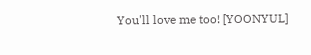You'll love me too! [YOONYUL]